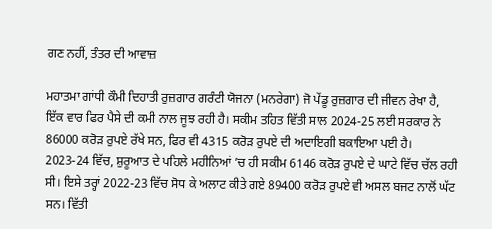ਗਣ ਨਹੀਂ, ਤੰਤਰ ਦੀ ਆਵਾਜ਼

ਮਹਾਤਮਾ ਗਾਂਧੀ ਕੌਮੀ ਦਿਹਾਤੀ ਰੁਜ਼ਗਾਰ ਗਰੰਟੀ ਯੋਜਨਾ (ਮਨਰੇਗਾ) ਜੋ ਪੇਂਡੂ ਰੁਜ਼ਗਾਰ ਦੀ ਜੀਵਨ ਰੇਖਾ ਹੈ, ਇੱਕ ਵਾਰ ਫਿਰ ਪੈਸੇ ਦੀ ਕਮੀ ਨਾਲ ਜੂਝ ਰਹੀ ਹੈ। ਸਕੀਮ ਤਹਿਤ ਵਿੱਤੀ ਸਾਲ 2024-25 ਲਈ ਸਰਕਾਰ ਨੇ 86000 ਕਰੋੜ ਰੁਪਏ ਰੱਖੇ ਸਨ, ਫਿਰ ਵੀ 4315 ਕਰੋੜ ਰੁਪਏ ਦੀ ਅਦਾਇਗੀ ਬਕਾਇਆ ਪਈ ਹੈ। 2023-24 ਵਿੱਚ, ਸ਼ੁਰੂਆਤ ਦੇ ਪਹਿਲੇ ਮਹੀਨਿਆਂ ’ਚ ਹੀ ਸਕੀਮ 6146 ਕਰੋੜ ਰੁਪਏ ਦੇ ਘਾਟੇ ਵਿੱਚ ਚੱਲ ਰਹੀ ਸੀ। ਇਸੇ ਤਰ੍ਹਾਂ 2022-23 ਵਿੱਚ ਸੋਧ ਕੇ ਅਲਾਟ ਕੀਤੇ ਗਏ 89400 ਕਰੋੜ ਰੁਪਏ ਵੀ ਅਸਲ ਬਜਟ ਨਾਲੋਂ ਘੱਟ ਸਨ। ਵਿੱਤੀ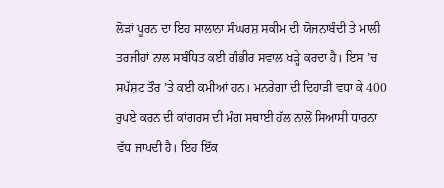ਲੋੜਾਂ ਪੂਰਨ ਦਾ ਇਹ ਸਾਲਾਨਾ ਸੰਘਰਸ਼ ਸਕੀਮ ਦੀ ਯੋਜਨਾਬੰਦੀ ਤੇ ਮਾਲੀ ਤਰਜੀਹਾਂ ਨਾਲ ਸਬੰਧਿਤ ਕਈ ਗੰਭੀਰ ਸਵਾਲ ਖੜ੍ਹੇ ਕਰਦਾ ਹੈ। ਇਸ ’ਚ ਸਪੱਸ਼ਟ ਤੌਰ ’ਤੇ ਕਈ ਕਮੀਆਂ ਹਨ। ਮਨਰੇਗਾ ਦੀ ਦਿਹਾੜੀ ਵਧਾ ਕੇ 400 ਰੁਪਏ ਕਰਨ ਦੀ ਕਾਂਗਰਸ ਦੀ ਮੰਗ ਸਥਾਈ ਹੱਲ ਨਾਲੋਂ ਸਿਆਸੀ ਧਾਰਨਾ ਵੱਧ ਜਾਪਦੀ ਹੈ। ਇਹ ਇੱਕ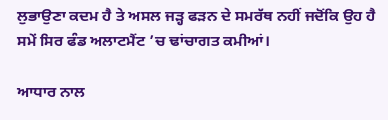ਲੁਭਾਉਣਾ ਕਦਮ ਹੈ ਤੇ ਅਸਲ ਜੜ੍ਹ ਫੜਨ ਦੇ ਸਮਰੱਥ ਨਹੀਂ ਜਦੋਂਕਿ ਉਹ ਹੈ ਸਮੇਂ ਸਿਰ ਫੰਡ ਅਲਾਟਮੈਂਟ ’ਚ ਢਾਂਚਾਗਤ ਕਮੀਆਂ।

ਆਧਾਰ ਨਾਲ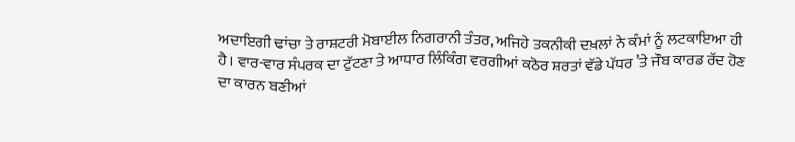ਅਦਾਇਗੀ ਢਾਂਚਾ ਤੇ ਰਾਸ਼ਟਰੀ ਮੋਬਾਈਲ ਨਿਗਰਾਨੀ ਤੰਤਰ, ਅਜਿਹੇ ਤਕਨੀਕੀ ਦਖ਼ਲਾਂ ਨੇ ਕੰਮਾਂ ਨੂੰ ਲਟਕਾਇਆ ਹੀ ਹੈ। ਵਾਰ-ਵਾਰ ਸੰਪਰਕ ਦਾ ਟੁੱਟਣਾ ਤੇ ਆਧਾਰ ਲਿੰਕਿੰਗ ਵਰਗੀਆਂ ਕਠੋਰ ਸ਼ਰਤਾਂ ਵੱਡੇ ਪੱਧਰ ’ਤੇ ਜੌਬ ਕਾਰਡ ਰੱਦ ਹੋਣ ਦਾ ਕਾਰਨ ਬਣੀਆਂ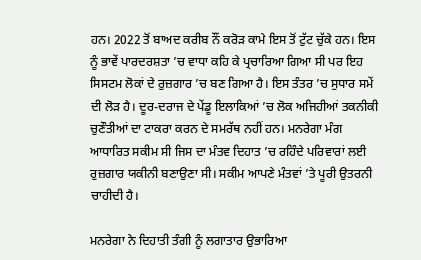ਹਨ। 2022 ਤੋਂ ਬਾਅਦ ਕਰੀਬ ਨੌਂ ਕਰੋੜ ਕਾਮੇ ਇਸ ਤੋਂ ਟੁੱਟ ਚੁੱਕੇ ਹਨ। ਇਸ ਨੂੰ ਭਾਵੇਂ ਪਾਰਦਰਸ਼ਤਾ ’ਚ ਵਾਧਾ ਕਹਿ ਕੇ ਪ੍ਰਚਾਰਿਆ ਗਿਆ ਸੀ ਪਰ ਇਹ ਸਿਸਟਮ ਲੋਕਾਂ ਦੇ ਰੁਜ਼ਗਾਰ ’ਚ ਬਣ ਗਿਆ ਹੈ। ਇਸ ਤੰਤਰ ’ਚ ਸੁਧਾਰ ਸਮੇਂ ਦੀ ਲੋੜ ਹੈ। ਦੂਰ-ਦਰਾਜ ਦੇ ਪੇਂਡੂ ਇਲਾਕਿਆਂ ’ਚ ਲੋਕ ਅਜਿਹੀਆਂ ਤਕਨੀਕੀ ਚੁਣੌਤੀਆਂ ਦਾ ਟਾਕਰਾ ਕਰਨ ਦੇ ਸਮਰੱਥ ਨਹੀਂ ਹਨ। ਮਨਰੇਗਾ ਮੰਗ ਆਧਾਰਿਤ ਸਕੀਮ ਸੀ ਜਿਸ ਦਾ ਮੰਤਵ ਦਿਹਾਤ ’ਚ ਰਹਿੰਦੇ ਪਰਿਵਾਰਾਂ ਲਈ ਰੁਜ਼ਗਾਰ ਯਕੀਨੀ ਬਣਾਉਣਾ ਸੀ। ਸਕੀਮ ਆਪਣੇ ਮੰਤਵਾਂ ’ਤੇ ਪੂਰੀ ਉਤਰਨੀ ਚਾਹੀਦੀ ਹੈ।

ਮਨਰੇਗਾ ਨੇ ਦਿਹਾਤੀ ਤੰਗੀ ਨੂੰ ਲਗਾਤਾਰ ਉਭਾਰਿਆ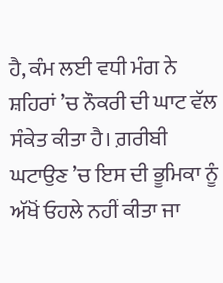ਹੈ, ਕੰਮ ਲਈ ਵਧੀ ਮੰਗ ਨੇ ਸ਼ਹਿਰਾਂ ’ਚ ਨੌਕਰੀ ਦੀ ਘਾਟ ਵੱਲ ਸੰਕੇਤ ਕੀਤਾ ਹੈ। ਗ਼ਰੀਬੀ ਘਟਾਉਣ ’ਚ ਇਸ ਦੀ ਭੂਮਿਕਾ ਨੂੰ ਅੱਖੋਂ ਓਹਲੇ ਨਹੀਂ ਕੀਤਾ ਜਾ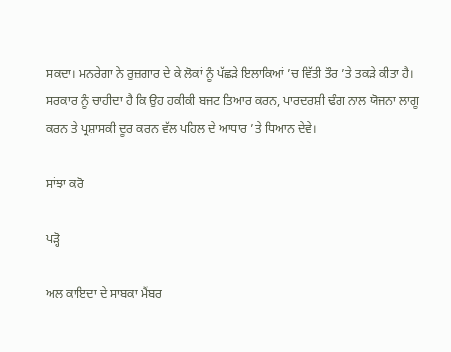ਸਕਦਾ। ਮਨਰੇਗਾ ਨੇ ਰੁਜ਼ਗਾਰ ਦੇ ਕੇ ਲੋਕਾਂ ਨੂੰ ਪੱਛੜੇ ਇਲਾਕਿਆਂ ’ਚ ਵਿੱਤੀ ਤੌਰ ’ਤੇ ਤਕੜੇ ਕੀਤਾ ਹੈ। ਸਰਕਾਰ ਨੂੰ ਚਾਹੀਦਾ ਹੈ ਕਿ ਉਹ ਹਕੀਕੀ ਬਜਟ ਤਿਆਰ ਕਰਨ, ਪਾਰਦਰਸ਼ੀ ਢੰਗ ਨਾਲ ਯੋਜਨਾ ਲਾਗੂ ਕਰਨ ਤੇ ਪ੍ਰਸ਼ਾਸਕੀ ਦੂਰ ਕਰਨ ਵੱਲ ਪਹਿਲ ਦੇ ਆਧਾਰ ’ਤੇ ਧਿਆਨ ਦੇਵੇ।

ਸਾਂਝਾ ਕਰੋ

ਪੜ੍ਹੋ

ਅਲ ਕਾਇਦਾ ਦੇ ਸਾਬਕਾ ਮੈਂਬਰ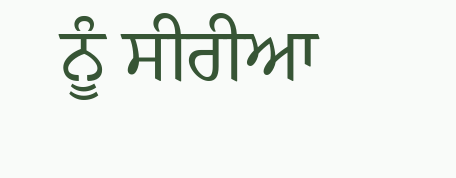ਨੂੰ ਸੀਰੀਆ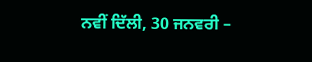ਨਵੀਂ ਦਿੱਲੀ, 30 ਜਨਵਰੀ –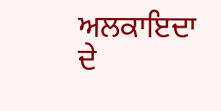ਅਲਕਾਇਦਾ ਦੇ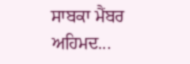ਸਾਬਕਾ ਮੈਂਬਰ ਅਹਿਮਦ...